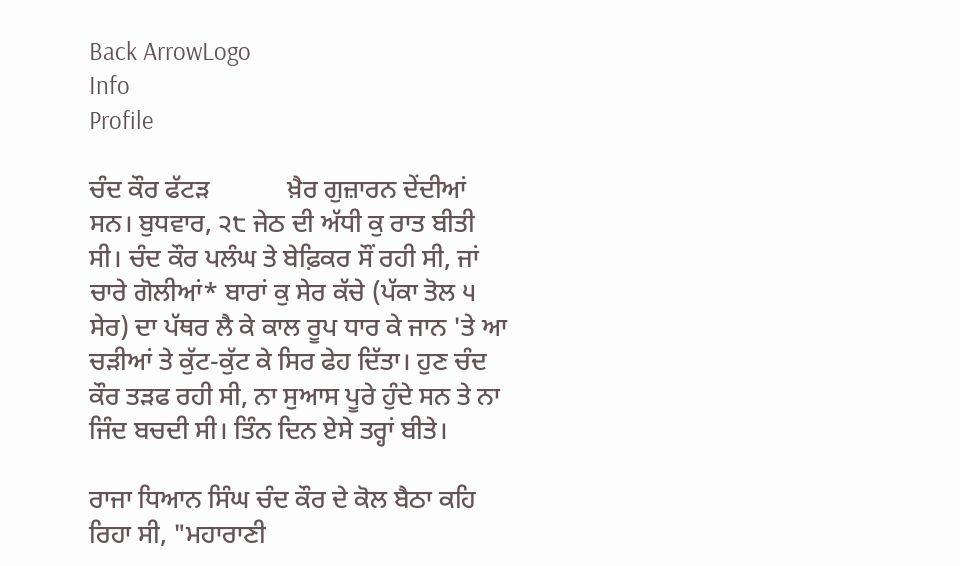Back ArrowLogo
Info
Profile

ਚੰਦ ਕੌਰ ਫੱਟੜ            ਖ਼ੈਰ ਗੁਜ਼ਾਰਨ ਦੇਂਦੀਆਂ ਸਨ। ਬੁਧਵਾਰ, ੨੮ ਜੇਠ ਦੀ ਅੱਧੀ ਕੁ ਰਾਤ ਬੀਤੀ ਸੀ। ਚੰਦ ਕੌਰ ਪਲੰਘ ਤੇ ਬੇਫ਼ਿਕਰ ਸੌਂ ਰਹੀ ਸੀ, ਜਾਂ ਚਾਰੇ ਗੋਲੀਆਂ* ਬਾਰਾਂ ਕੁ ਸੇਰ ਕੱਚੇ (ਪੱਕਾ ਤੋਲ ੫ ਸੇਰ) ਦਾ ਪੱਥਰ ਲੈ ਕੇ ਕਾਲ ਰੂਪ ਧਾਰ ਕੇ ਜਾਨ 'ਤੇ ਆ ਚੜੀਆਂ ਤੇ ਕੁੱਟ-ਕੁੱਟ ਕੇ ਸਿਰ ਫੇਹ ਦਿੱਤਾ। ਹੁਣ ਚੰਦ ਕੌਰ ਤੜਫ ਰਹੀ ਸੀ, ਨਾ ਸੁਆਸ ਪੂਰੇ ਹੁੰਦੇ ਸਨ ਤੇ ਨਾ ਜਿੰਦ ਬਚਦੀ ਸੀ। ਤਿੰਨ ਦਿਨ ਏਸੇ ਤਰ੍ਹਾਂ ਬੀਤੇ।

ਰਾਜਾ ਧਿਆਨ ਸਿੰਘ ਚੰਦ ਕੌਰ ਦੇ ਕੋਲ ਬੈਠਾ ਕਹਿ ਰਿਹਾ ਸੀ, "ਮਹਾਰਾਣੀ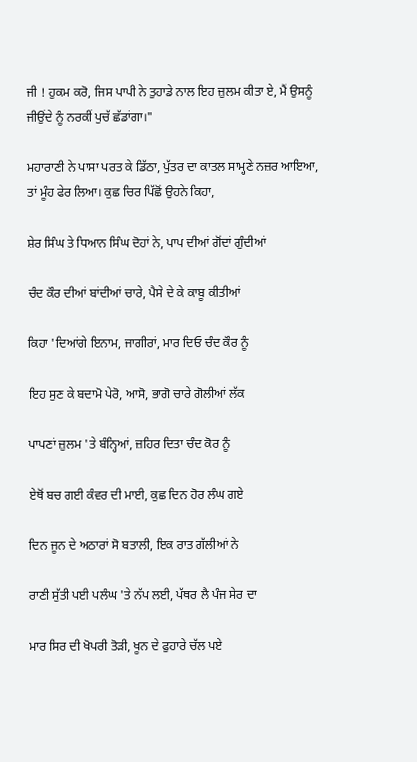ਜੀ ! ਹੁਕਮ ਕਰੋ, ਜਿਸ ਪਾਪੀ ਨੇ ਤੁਹਾਡੇ ਨਾਲ ਇਹ ਜ਼ੁਲਮ ਕੀਤਾ ਏ, ਮੈਂ ਉਸਨੂੰ ਜੀਉਂਦੇ ਨੂੰ ਨਰਕੀਂ ਪੁਚੱ ਛੱਡਾਂਗਾ।"

ਮਹਾਰਾਣੀ ਨੇ ਪਾਸਾ ਪਰਤ ਕੇ ਡਿੱਠਾ, ਪੁੱਤਰ ਦਾ ਕਾਤਲ ਸਾਮ੍ਹਣੇ ਨਜ਼ਰ ਆਇਆ, ਤਾਂ ਮੂੰਹ ਫੇਰ ਲਿਆ। ਕੁਛ ਚਿਰ ਪਿੱਛੋਂ ਉਹਨੇ ਕਿਹਾ,

ਸ਼ੇਰ ਸਿੰਘ ਤੇ ਧਿਆਨ ਸਿੰਘ ਦੋਹਾਂ ਨੇ, ਪਾਪ ਦੀਆਂ ਗੋਂਦਾਂ ਗੁੰਦੀਆਂ

ਚੰਦ ਕੌਰ ਦੀਆਂ ਬਾਂਦੀਆਂ ਚਾਰੇ, ਪੈਸੇ ਦੇ ਕੇ ਕਾਬੂ ਕੀਤੀਆਂ

ਕਿਹਾ 'ਦਿਆਂਗੇ ਇਨਾਮ, ਜਾਗੀਰਾਂ, ਮਾਰ ਦਿਓ ਚੰਦ ਕੌਰ ਨੂੰ

ਇਹ ਸੁਣ ਕੇ ਬਦਾਮੋ ਪੇਰੋ, ਆਸੋ, ਭਾਗੋ ਚਾਰੇ ਗੋਲੀਆਂ ਲੱਕ

ਪਾਪਣਾਂ ਜ਼ੁਲਮ 'ਤੇ ਬੰਨ੍ਹਿਆਂ, ਜ਼ਹਿਰ ਦਿਤਾ ਚੰਦ ਕੋਰ ਨੂੰ

ਏਥੋਂ ਬਚ ਗਈ ਕੰਵਰ ਦੀ ਮਾਈ, ਕੁਛ ਦਿਨ ਹੋਰ ਲੰਘ ਗਏ

ਦਿਨ ਜੂਨ ਦੇ ਅਠਾਰਾਂ ਸੋ ਬਤਾਲੀ, ਇਕ ਰਾਤ ਗੱਲੀਆਂ ਨੇ

ਰਾਣੀ ਸੁੱਤੀ ਪਈ ਪਲੰਘ 'ਤੇ ਨੱਪ ਲਈ, ਪੱਥਰ ਲੈ ਪੰਜ ਸੇਰ ਦਾ

ਮਾਰ ਸਿਰ ਦੀ ਖੋਪਰੀ ਤੋੜੀ, ਖੂਨ ਦੇ ਫੁਹਾਰੇ ਚੱਲ ਪਏ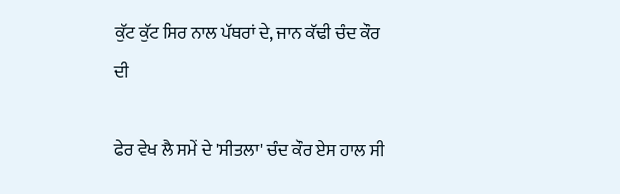ਕੁੱਟ ਕੁੱਟ ਸਿਰ ਨਾਲ ਪੱਥਰਾਂ ਦੇ, ਜਾਨ ਕੱਢੀ ਚੰਦ ਕੌਰ ਦੀ

ਫੇਰ ਵੇਖ ਲੈ ਸਮੇਂ ਦੇ 'ਸੀਤਲਾ' ਚੰਦ ਕੌਰ ਏਸ ਹਾਲ ਸੀ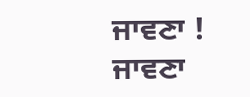ਜਾਵਣਾ ! ਜਾਵਣਾ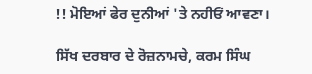!! ਮੋਇਆਂ ਫੇਰ ਦੁਨੀਆਂ 'ਤੇ ਨਹੀਓਂ ਆਵਣਾ।

ਸਿੱਖ ਦਰਬਾਰ ਦੇ ਰੋਜ਼ਨਾਮਚੇ, ਕਰਮ ਸਿੰਘ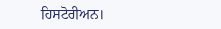ਹਿਸਟੋਰੀਅਨ।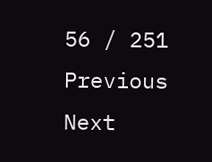56 / 251
Previous
Next